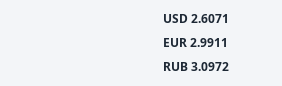USD 2.6071
EUR 2.9911
RUB 3.0972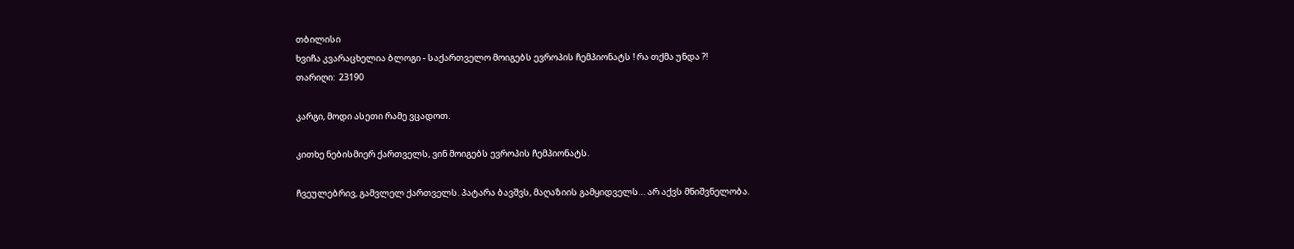თბილისი
ხვიჩა კვარაცხელია ბლოგი - საქართველო მოიგებს ევროპის ჩემპიონატს ! რა თქმა უნდა ?!
თარიღი:  23190

კარგი, მოდი ასეთი რამე ვცადოთ.

კითხე ნებისმიერ ქართველს, ვინ მოიგებს ევროპის ჩემპიონატს.

ჩვეულებრივ, გამვლელ ქართველს. პატარა ბავშვს, მაღაზიის გამყიდველს… არ აქვს მნიშვნელობა.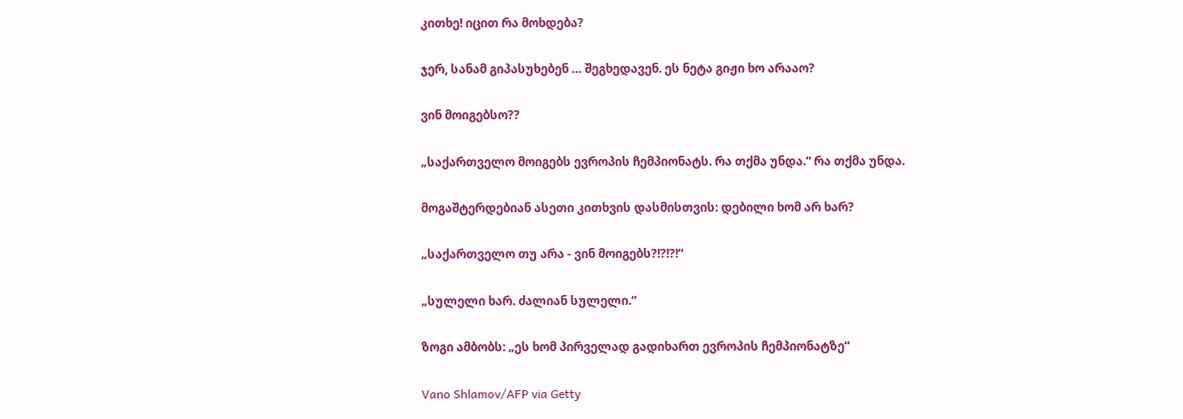კითხე! იცით რა მოხდება?

ჯერ, სანამ გიპასუხებენ … შეგხედავენ. ეს ნეტა გიჟი ხო არააო?

ვინ მოიგებსო??

„საქართველო მოიგებს ევროპის ჩემპიონატს. რა თქმა უნდა.“ რა თქმა უნდა.

მოგაშტერდებიან ასეთი კითხვის დასმისთვის: დებილი ხომ არ ხარ?

„საქართველო თუ არა - ვინ მოიგებს?!?!?!“

„სულელი ხარ. ძალიან სულელი.“

ზოგი ამბობს: „ეს ხომ პირველად გადიხართ ევროპის ჩემპიონატზე“

Vano Shlamov/AFP via Getty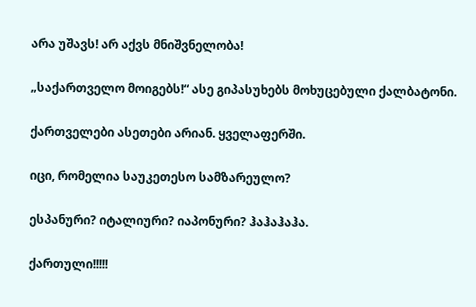არა უშავს! არ აქვს მნიშვნელობა!

„საქართველო მოიგებს!“ ასე გიპასუხებს მოხუცებული ქალბატონი.

ქართველები ასეთები არიან. ყველაფერში.

იცი, რომელია საუკეთესო სამზარეულო?

ესპანური? იტალიური? იაპონური? ჰაჰაჰაჰა.

ქართული!!!!!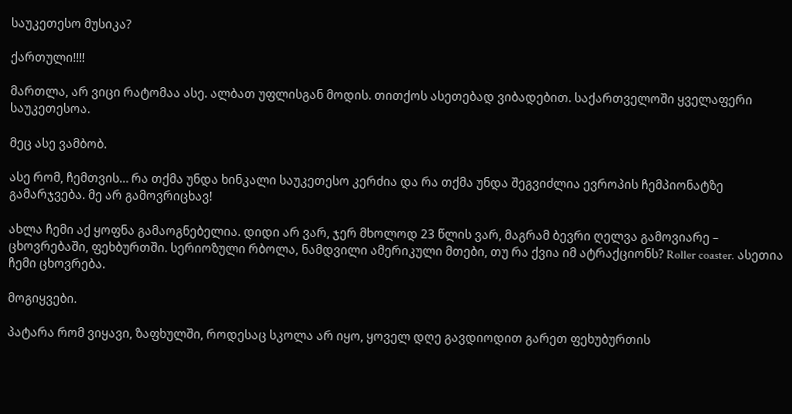საუკეთესო მუსიკა?

ქართული!!!!

მართლა, არ ვიცი რატომაა ასე. ალბათ უფლისგან მოდის. თითქოს ასეთებად ვიბადებით. საქართველოში ყველაფერი საუკეთესოა.

მეც ასე ვამბობ.

ასე რომ, ჩემთვის… რა თქმა უნდა ხინკალი საუკეთესო კერძია და რა თქმა უნდა შეგვიძლია ევროპის ჩემპიონატზე გამარჯვება. მე არ გამოვრიცხავ!

ახლა ჩემი აქ ყოფნა გამაოგნებელია. დიდი არ ვარ, ჯერ მხოლოდ 23 წლის ვარ, მაგრამ ბევრი ღელვა გამოვიარე – ცხოვრებაში, ფეხბურთში. სერიოზული რბოლა, ნამდვილი ამერიკული მთები, თუ რა ქვია იმ ატრაქციონს? Roller coaster. ასეთია ჩემი ცხოვრება.

მოგიყვები.

პატარა რომ ვიყავი, ზაფხულში, როდესაც სკოლა არ იყო, ყოველ დღე გავდიოდით გარეთ ფეხუბურთის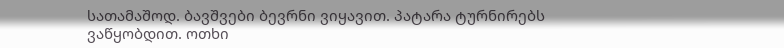სათამაშოდ. ბავშვები ბევრნი ვიყავით. პატარა ტურნირებს ვაწყობდით. ოთხი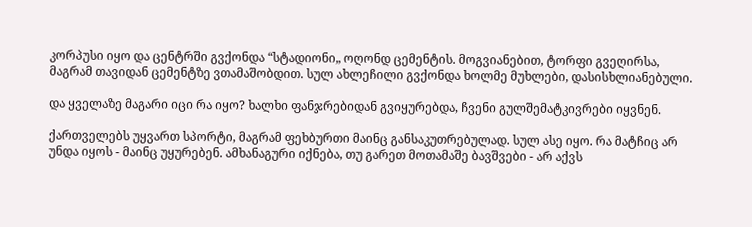კორპუსი იყო და ცენტრში გვქონდა “სტადიონი„ ოღონდ ცემენტის. მოგვიანებით, ტორფი გვეღირსა, მაგრამ თავიდან ცემენტზე ვთამაშობდით. სულ ახლეჩილი გვქონდა ხოლმე მუხლები, დასისხლიანებული.

და ყველაზე მაგარი იცი რა იყო? ხალხი ფანჯრებიდან გვიყურებდა, ჩვენი გულშემატკივრები იყვნენ.

ქართველებს უყვართ სპორტი, მაგრამ ფეხბურთი მაინც განსაკუთრებულად. სულ ასე იყო. რა მატჩიც არ უნდა იყოს - მაინც უყურებენ. ამხანაგური იქნება, თუ გარეთ მოთამაშე ბავშვები - არ აქვს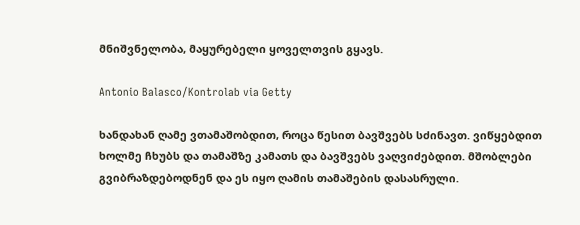მნიშვნელობა, მაყურებელი ყოველთვის გყავს.

Antonio Balasco/Kontrolab via Getty

ხანდახან ღამე ვთამაშობდით, როცა წესით ბავშვებს სძინავთ. ვიწყებდით ხოლმე ჩხუბს და თამაშზე კამათს და ბავშვებს ვაღვიძებდით. მშობლები გვიბრაზდებოდნენ და ეს იყო ღამის თამაშების დასასრული.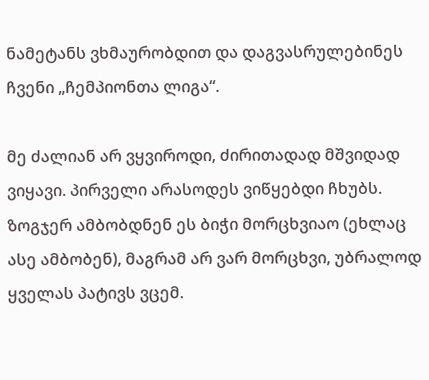ნამეტანს ვხმაურობდით და დაგვასრულებინეს ჩვენი „ჩემპიონთა ლიგა“.

მე ძალიან არ ვყვიროდი, ძირითადად მშვიდად ვიყავი. პირველი არასოდეს ვიწყებდი ჩხუბს. ზოგჯერ ამბობდნენ ეს ბიჭი მორცხვიაო (ეხლაც ასე ამბობენ), მაგრამ არ ვარ მორცხვი, უბრალოდ ყველას პატივს ვცემ.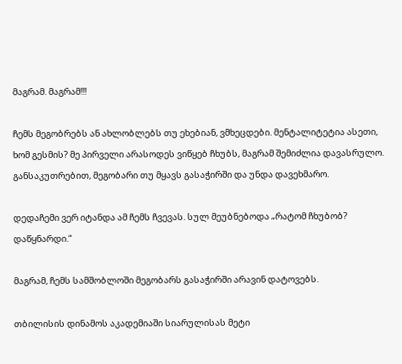მაგრამ. მაგრამ!!!

ჩემს მეგობრებს ან ახლობლებს თუ ეხებიან, ვმხეცდები. მენტალიტეტია ასეთი, ხომ გესმის? მე პირველი არასოდეს ვიწყებ ჩხუბს, მაგრამ შემიძლია დავასრულო. განსაკუთრებით, მეგობარი თუ მყავს გასაჭირში და უნდა დავეხმარო.

დედაჩემი ვერ იტანდა ამ ჩემს ჩვევას. სულ მეუბნებოდა „რატომ ჩხუბობ? დაწყნარდი.“

მაგრამ, ჩემს სამშობლოში მეგობარს გასაჭირში არავინ დატოვებს.

თბილისის დინამოს აკადემიაში სიარულისას მეტი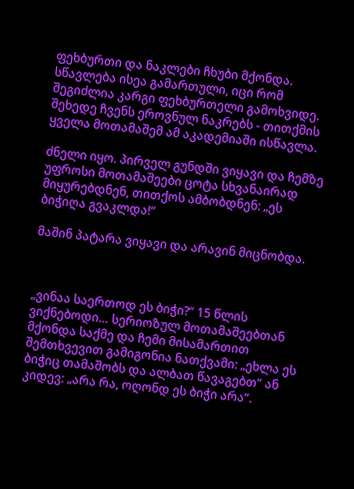ფეხბურთი და ნაკლები ჩხუბი მქონდა. სწავლება ისეა გამართული, იცი რომ შეგიძლია კარგი ფეხბურთელი გამოხვიდე. შეხედე ჩვენს ეროვნულ ნაკრებს - თითქმის ყველა მოთამაშემ ამ აკადემიაში ისწავლა.

ძნელი იყო. პირველ გუნდში ვიყავი და ჩემზე უფროსი მოთამაშეები ცოტა სხვანაირად მიყურებდნენ, თითქოს ამბობდნენ: „ეს ბიჭიღა გვაკლდა!“

მაშინ პატარა ვიყავი და არავინ მიცნობდა.



„ვინაა საერთოდ ეს ბიჭი?“ 15 წლის ვიქნებოდი… სერიოზულ მოთამაშეებთან მქონდა საქმე და ჩემი მისამართით შემთხვევით გამიგონია ნათქვამი: „ეხლა ეს ბიჭიც თამაშობს და ალბათ წავაგებთ“ ან კიდევ: „არა რა, ოღონდ ეს ბიჭი არა“.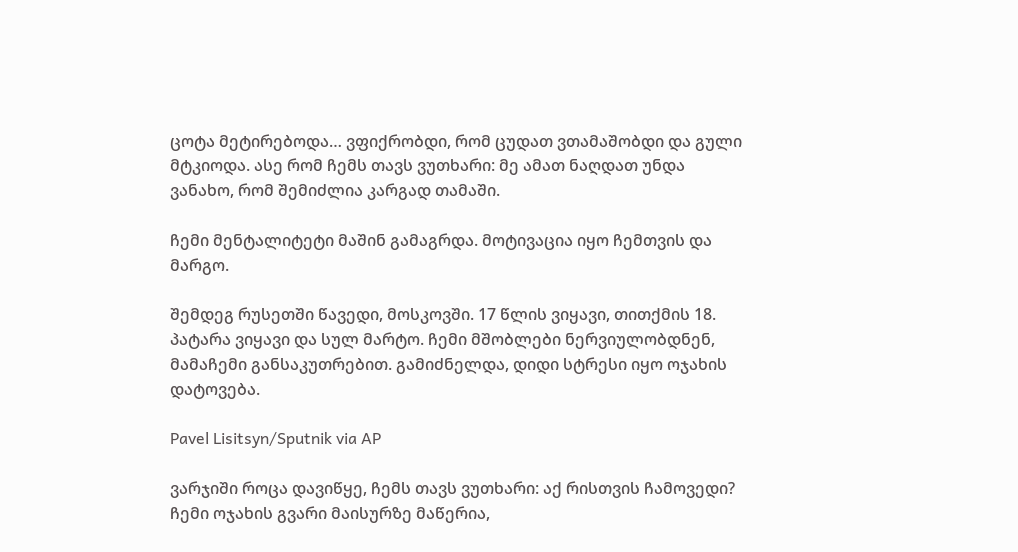ცოტა მეტირებოდა… ვფიქრობდი, რომ ცუდათ ვთამაშობდი და გული მტკიოდა. ასე რომ ჩემს თავს ვუთხარი: მე ამათ ნაღდათ უნდა ვანახო, რომ შემიძლია კარგად თამაში.

ჩემი მენტალიტეტი მაშინ გამაგრდა. მოტივაცია იყო ჩემთვის და მარგო.

შემდეგ რუსეთში წავედი, მოსკოვში. 17 წლის ვიყავი, თითქმის 18. პატარა ვიყავი და სულ მარტო. ჩემი მშობლები ნერვიულობდნენ, მამაჩემი განსაკუთრებით. გამიძნელდა, დიდი სტრესი იყო ოჯახის დატოვება.

Pavel Lisitsyn/Sputnik via AP

ვარჯიში როცა დავიწყე, ჩემს თავს ვუთხარი: აქ რისთვის ჩამოვედი? ჩემი ოჯახის გვარი მაისურზე მაწერია,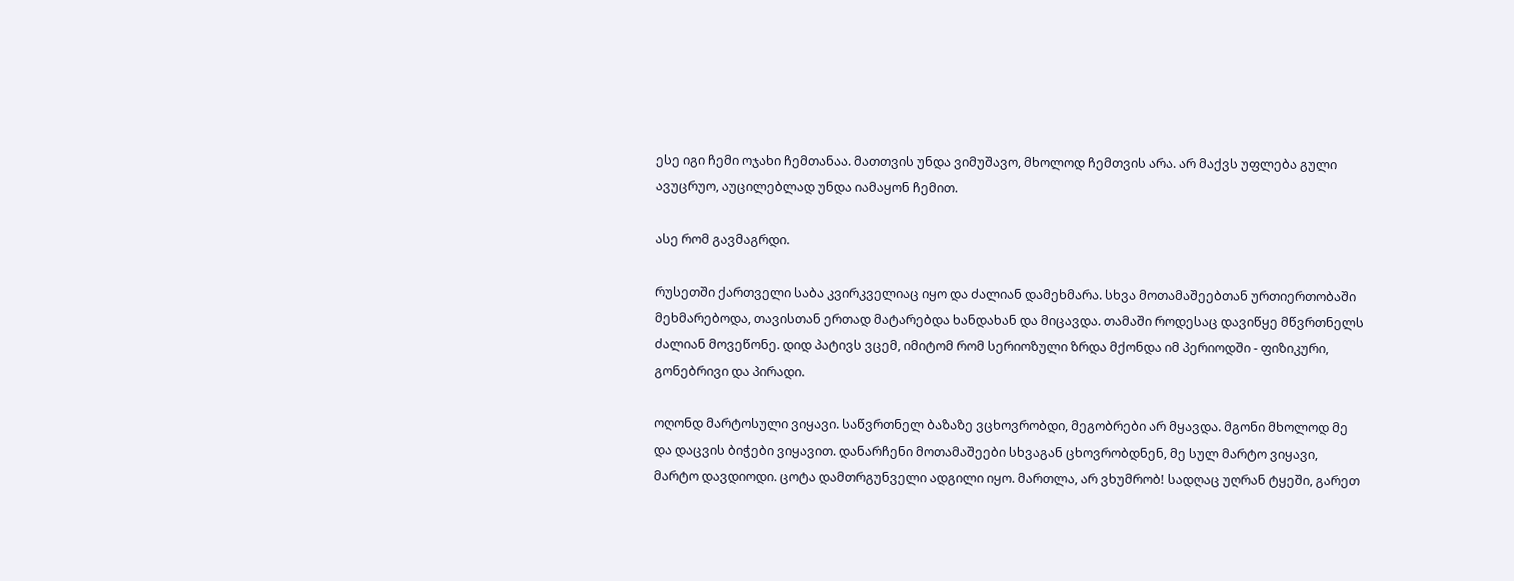ესე იგი ჩემი ოჯახი ჩემთანაა. მათთვის უნდა ვიმუშავო, მხოლოდ ჩემთვის არა. არ მაქვს უფლება გული ავუცრუო, აუცილებლად უნდა იამაყონ ჩემით.

ასე რომ გავმაგრდი.

რუსეთში ქართველი საბა კვირკველიაც იყო და ძალიან დამეხმარა. სხვა მოთამაშეებთან ურთიერთობაში მეხმარებოდა, თავისთან ერთად მატარებდა ხანდახან და მიცავდა. თამაში როდესაც დავიწყე მწვრთნელს ძალიან მოვეწონე. დიდ პატივს ვცემ, იმიტომ რომ სერიოზული ზრდა მქონდა იმ პერიოდში - ფიზიკური, გონებრივი და პირადი.

ოღონდ მარტოსული ვიყავი. საწვრთნელ ბაზაზე ვცხოვრობდი, მეგობრები არ მყავდა. მგონი მხოლოდ მე და დაცვის ბიჭები ვიყავით. დანარჩენი მოთამაშეები სხვაგან ცხოვრობდნენ, მე სულ მარტო ვიყავი, მარტო დავდიოდი. ცოტა დამთრგუნველი ადგილი იყო. მართლა, არ ვხუმრობ! სადღაც უღრან ტყეში, გარეთ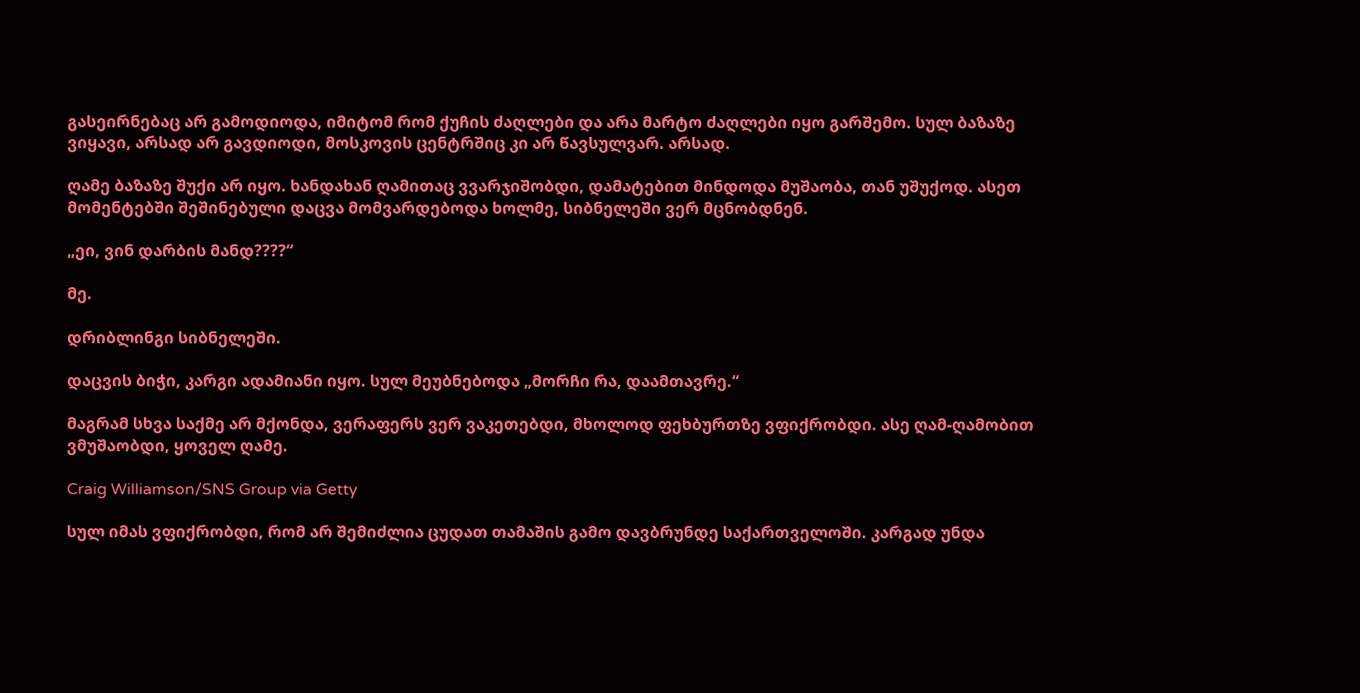გასეირნებაც არ გამოდიოდა, იმიტომ რომ ქუჩის ძაღლები და არა მარტო ძაღლები იყო გარშემო. სულ ბაზაზე ვიყავი, არსად არ გავდიოდი, მოსკოვის ცენტრშიც კი არ წავსულვარ. არსად.

ღამე ბაზაზე შუქი არ იყო. ხანდახან ღამითაც ვვარჯიშობდი, დამატებით მინდოდა მუშაობა, თან უშუქოდ. ასეთ მომენტებში შეშინებული დაცვა მომვარდებოდა ხოლმე, სიბნელეში ვერ მცნობდნენ.

„ეი, ვინ დარბის მანდ????“

მე.

დრიბლინგი სიბნელეში.

დაცვის ბიჭი, კარგი ადამიანი იყო. სულ მეუბნებოდა „მორჩი რა, დაამთავრე.“

მაგრამ სხვა საქმე არ მქონდა, ვერაფერს ვერ ვაკეთებდი, მხოლოდ ფეხბურთზე ვფიქრობდი. ასე ღამ-ღამობით ვმუშაობდი, ყოველ ღამე.

Craig Williamson/SNS Group via Getty

სულ იმას ვფიქრობდი, რომ არ შემიძლია ცუდათ თამაშის გამო დავბრუნდე საქართველოში. კარგად უნდა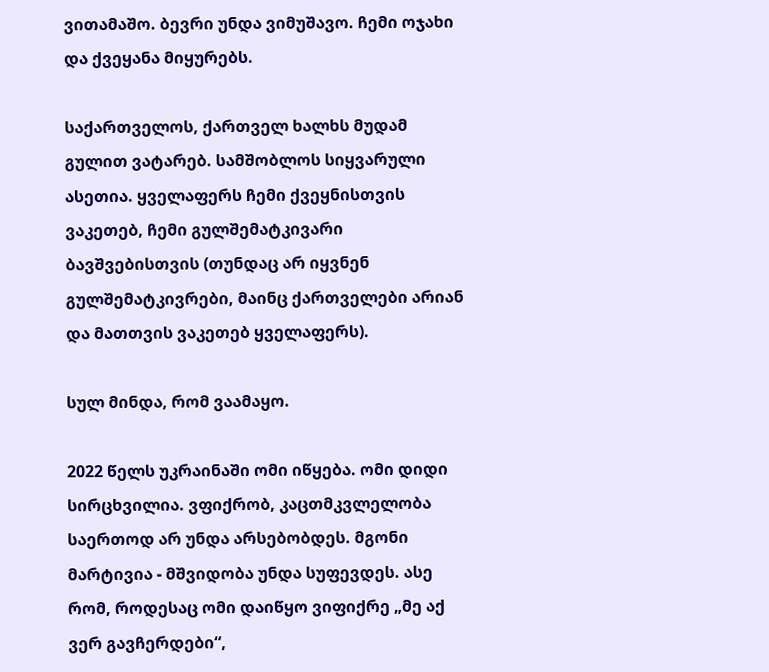ვითამაშო. ბევრი უნდა ვიმუშავო. ჩემი ოჯახი და ქვეყანა მიყურებს.

საქართველოს, ქართველ ხალხს მუდამ გულით ვატარებ. სამშობლოს სიყვარული ასეთია. ყველაფერს ჩემი ქვეყნისთვის ვაკეთებ, ჩემი გულშემატკივარი ბავშვებისთვის (თუნდაც არ იყვნენ გულშემატკივრები, მაინც ქართველები არიან და მათთვის ვაკეთებ ყველაფერს).

სულ მინდა, რომ ვაამაყო.

2022 წელს უკრაინაში ომი იწყება. ომი დიდი სირცხვილია. ვფიქრობ, კაცთმკვლელობა საერთოდ არ უნდა არსებობდეს. მგონი მარტივია - მშვიდობა უნდა სუფევდეს. ასე რომ, როდესაც ომი დაიწყო ვიფიქრე „მე აქ ვერ გავჩერდები“,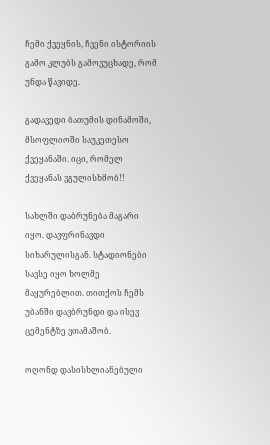ჩემი ქვეყნის, ჩვენი ისტორიის გამო კლუბს გამოვუცხადე, რომ უნდა წავიდე.

გადავედი ბათუმის დინამოში, მსოფლიოში საუკეთესო ქვეყანაში. იცი, რომელ ქვეყანას ვგულისხმობ!!

სახლში დაბრუნება მაგარი იყო. დავფრინავდი სიხარულისგან. სტადიონები სავსე იყო ხოლმე მაყურებლით. თითქოს ჩემს უბანში დავბრუნდი და ისევ ცემენტზე ვთამაშობ.

ოღონდ დასისხლიანებული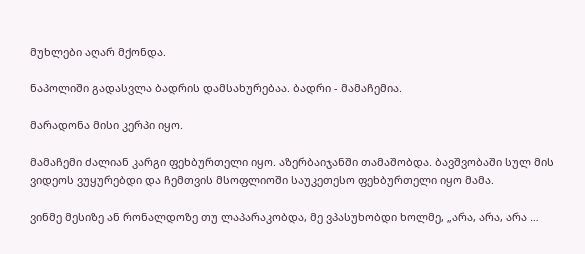მუხლები აღარ მქონდა.

ნაპოლიში გადასვლა ბადრის დამსახურებაა. ბადრი - მამაჩემია.

მარადონა მისი კერპი იყო.

მამაჩემი ძალიან კარგი ფეხბურთელი იყო. აზერბაიჯანში თამაშობდა. ბავშვობაში სულ მის ვიდეოს ვუყურებდი და ჩემთვის მსოფლიოში საუკეთესო ფეხბურთელი იყო მამა.

ვინმე მესიზე ან რონალდოზე თუ ლაპარაკობდა, მე ვპასუხობდი ხოლმე, „არა, არა, არა …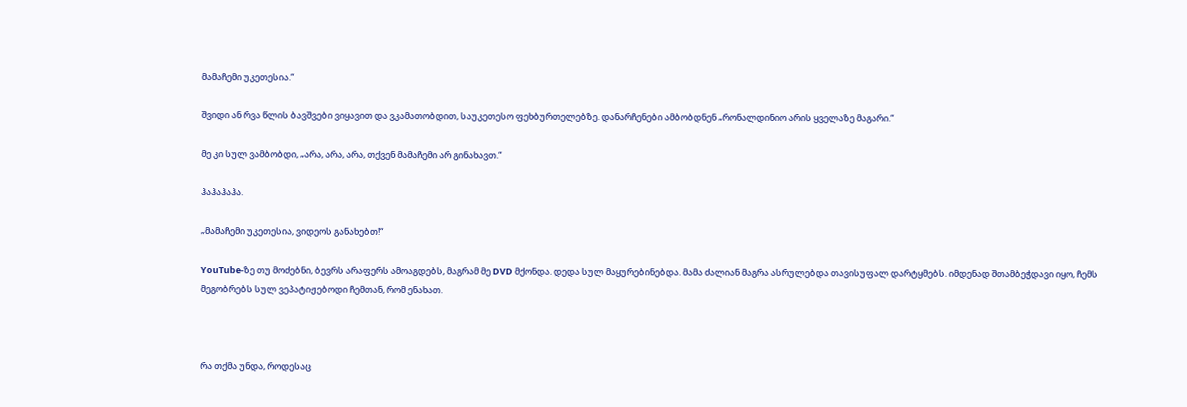მამაჩემი უკეთესია.“

შვიდი ან რვა წლის ბავშვები ვიყავით და ვკამათობდით, საუკეთესო ფეხბურთელებზე. დანარჩენები ამბობდნენ „რონალდინიო არის ყველაზე მაგარი.“

მე კი სულ ვამბობდი, „არა, არა, არა, თქვენ მამაჩემი არ გინახავთ.“

ჰაჰაჰაჰა.

„მამაჩემი უკეთესია, ვიდეოს განახებთ!“

YouTube-ზე თუ მოძებნი, ბევრს არაფერს ამოაგდებს, მაგრამ მე DVD მქონდა. დედა სულ მაყურებინებდა. მამა ძალიან მაგრა ასრულებდა თავისუფალ დარტყმებს. იმდენად შთამბეჭდავი იყო, ჩემს მეგობრებს სულ ვეპატიჟებოდი ჩემთან, რომ ენახათ.



რა თქმა უნდა, როდესაც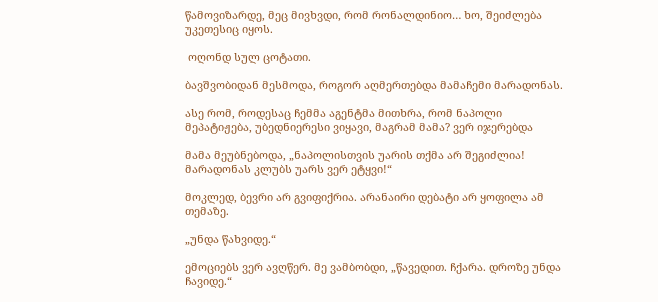წამოვიზარდე, მეც მივხვდი, რომ რონალდინიო… ხო, შეიძლება უკეთესიც იყოს.

 ოღონდ სულ ცოტათი.

ბავშვობიდან მესმოდა, როგორ აღმერთებდა მამაჩემი მარადონას.

ასე რომ, როდესაც ჩემმა აგენტმა მითხრა, რომ ნაპოლი მეპატიჟება, უბედნიერესი ვიყავი, მაგრამ მამა? ვერ იჯერებდა

მამა მეუბნებოდა, „ნაპოლისთვის უარის თქმა არ შეგიძლია! მარადონას კლუბს უარს ვერ ეტყვი!“

მოკლედ, ბევრი არ გვიფიქრია. არანაირი დებატი არ ყოფილა ამ თემაზე.

„უნდა წახვიდე.“

ემოციებს ვერ ავღწერ. მე ვამბობდი, „წავედით. ჩქარა. დროზე უნდა ჩავიდე.“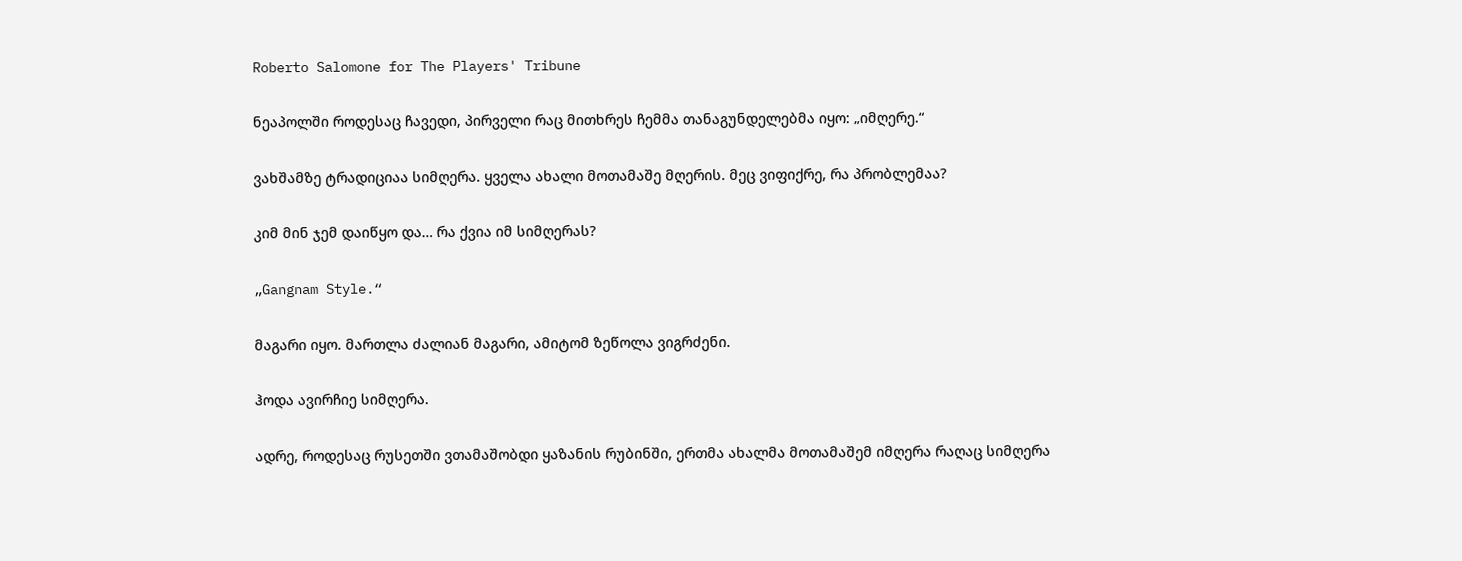Roberto Salomone for The Players' Tribune

ნეაპოლში როდესაც ჩავედი, პირველი რაც მითხრეს ჩემმა თანაგუნდელებმა იყო: „იმღერე.“

ვახშამზე ტრადიციაა სიმღერა. ყველა ახალი მოთამაშე მღერის. მეც ვიფიქრე, რა პრობლემაა?

კიმ მინ ჯემ დაიწყო და… რა ქვია იმ სიმღერას?

„Gangnam Style.“

მაგარი იყო. მართლა ძალიან მაგარი, ამიტომ ზეწოლა ვიგრძენი.

ჰოდა ავირჩიე სიმღერა.

ადრე, როდესაც რუსეთში ვთამაშობდი ყაზანის რუბინში, ერთმა ახალმა მოთამაშემ იმღერა რაღაც სიმღერა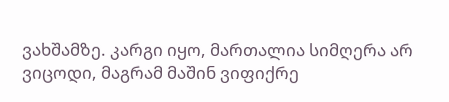ვახშამზე. კარგი იყო, მართალია სიმღერა არ ვიცოდი, მაგრამ მაშინ ვიფიქრე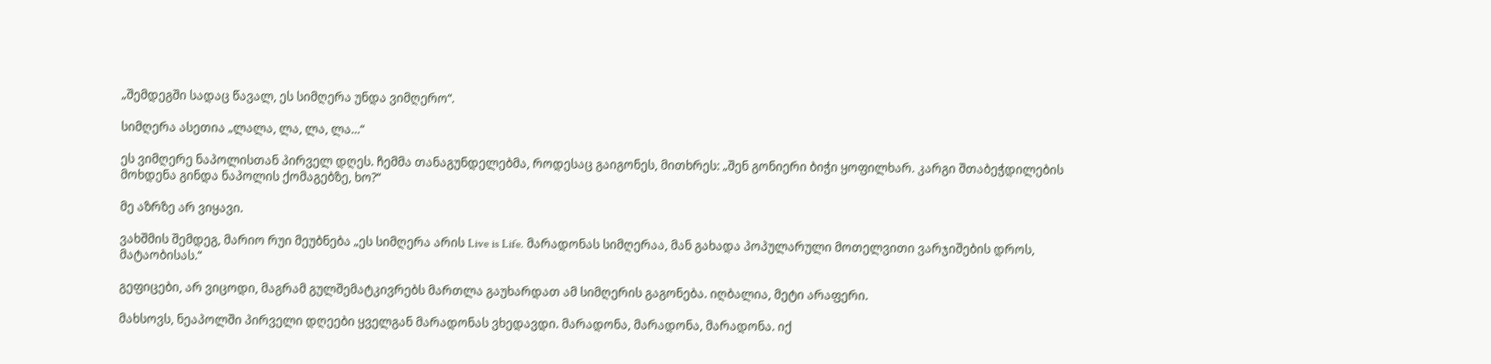„შემდეგში სადაც წავალ, ეს სიმღერა უნდა ვიმღერო“.

სიმღერა ასეთია „ლალა, ლა, ლა, ლა...“

ეს ვიმღერე ნაპოლისთან პირველ დღეს. ჩემმა თანაგუნდელებმა, როდესაც გაიგონეს, მითხრეს: „შენ გონიერი ბიჭი ყოფილხარ. კარგი შთაბეჭდილების მოხდენა გინდა ნაპოლის ქომაგებზე, ხო?“

მე აზრზე არ ვიყავი.

ვახშმის შემდეგ, მარიო რუი მეუბნება „ეს სიმღერა არის Live is Life. მარადონას სიმღერაა, მან გახადა პოპულარული მოთელვითი ვარჯიშების დროს, მატაობისას.“

გეფიცები, არ ვიცოდი, მაგრამ გულშემატკივრებს მართლა გაუხარდათ ამ სიმღერის გაგონება. იღბალია, მეტი არაფერი.

მახსოვს, ნეაპოლში პირველი დღეები ყველგან მარადონას ვხედავდი. მარადონა, მარადონა, მარადონა. იქ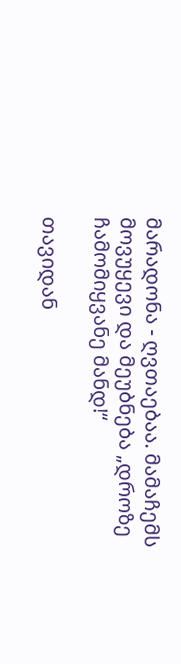მარადონა - ღვთაებაა. მამაჩემს მოვუყევი და მეუბნება „დროზე ჩამომიყვანე მანდ!“

თავიდან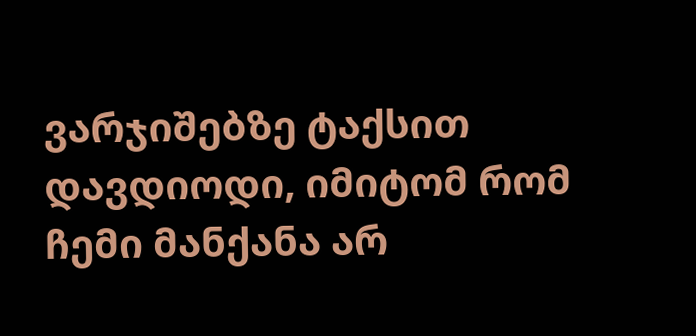ვარჯიშებზე ტაქსით დავდიოდი, იმიტომ რომ ჩემი მანქანა არ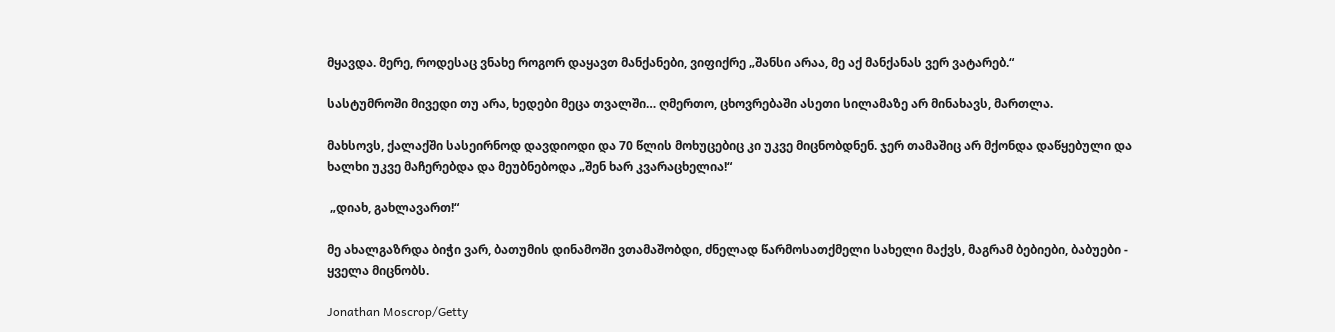მყავდა. მერე, როდესაც ვნახე როგორ დაყავთ მანქანები, ვიფიქრე „შანსი არაა, მე აქ მანქანას ვერ ვატარებ.“

სასტუმროში მივედი თუ არა, ხედები მეცა თვალში… ღმერთო, ცხოვრებაში ასეთი სილამაზე არ მინახავს, მართლა.

მახსოვს, ქალაქში სასეირნოდ დავდიოდი და 70 წლის მოხუცებიც კი უკვე მიცნობდნენ. ჯერ თამაშიც არ მქონდა დაწყებული და ხალხი უკვე მაჩერებდა და მეუბნებოდა „შენ ხარ კვარაცხელია!“

 „დიახ, გახლავართ!“

მე ახალგაზრდა ბიჭი ვარ, ბათუმის დინამოში ვთამაშობდი, ძნელად წარმოსათქმელი სახელი მაქვს, მაგრამ ბებიები, ბაბუები - ყველა მიცნობს.

Jonathan Moscrop/Getty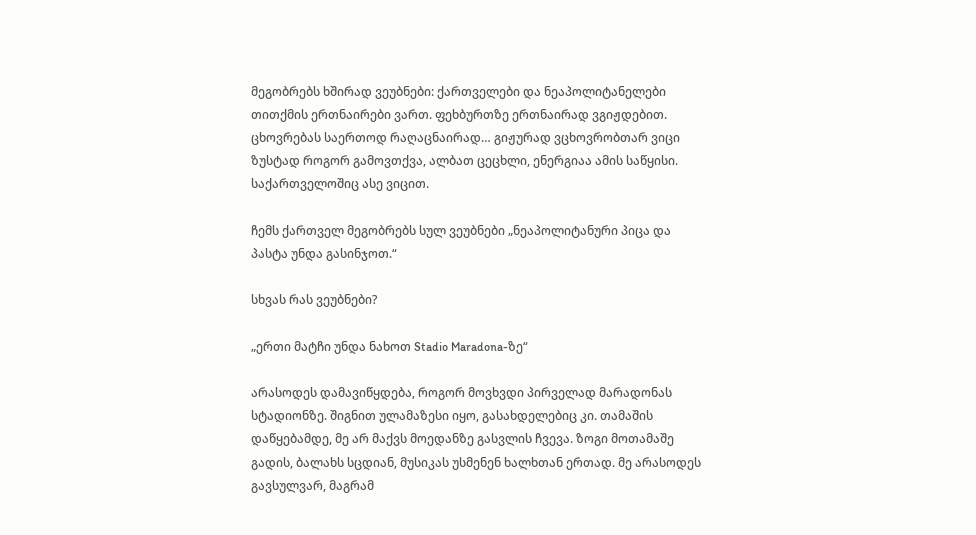მეგობრებს ხშირად ვეუბნები: ქართველები და ნეაპოლიტანელები თითქმის ერთნაირები ვართ. ფეხბურთზე ერთნაირად ვგიჟდებით. ცხოვრებას საერთოდ რაღაცნაირად… გიჟურად ვცხოვრობთარ ვიცი ზუსტად როგორ გამოვთქვა, ალბათ ცეცხლი, ენერგიაა ამის საწყისი. საქართველოშიც ასე ვიცით.

ჩემს ქართველ მეგობრებს სულ ვეუბნები „ნეაპოლიტანური პიცა და პასტა უნდა გასინჯოთ.“

სხვას რას ვეუბნები?

„ერთი მატჩი უნდა ნახოთ Stadio Maradona-ზე“

არასოდეს დამავიწყდება, როგორ მოვხვდი პირველად მარადონას სტადიონზე. შიგნით ულამაზესი იყო, გასახდელებიც კი. თამაშის დაწყებამდე, მე არ მაქვს მოედანზე გასვლის ჩვევა. ზოგი მოთამაშე გადის, ბალახს სცდიან, მუსიკას უსმენენ ხალხთან ერთად. მე არასოდეს გავსულვარ, მაგრამ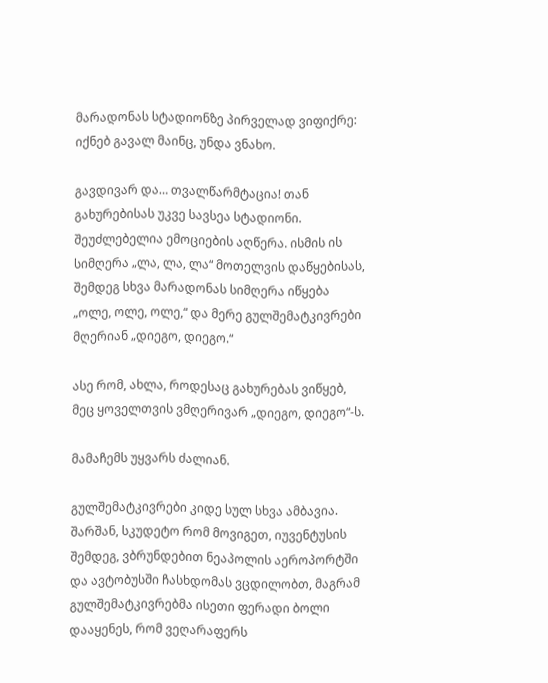მარადონას სტადიონზე პირველად ვიფიქრე: იქნებ გავალ მაინც, უნდა ვნახო.

გავდივარ და… თვალწარმტაცია! თან გახურებისას უკვე სავსეა სტადიონი. შეუძლებელია ემოციების აღწერა. ისმის ის სიმღერა „ლა, ლა, ლა“ მოთელვის დაწყებისას, შემდეგ სხვა მარადონას სიმღერა იწყება „ოლე, ოლე, ოლე,“ და მერე გულშემატკივრები მღერიან „დიეგო, დიეგო.“

ასე რომ, ახლა, როდესაც გახურებას ვიწყებ, მეც ყოველთვის ვმღერივარ „დიეგო, დიეგო“-ს.

მამაჩემს უყვარს ძალიან.

გულშემატკივრები კიდე სულ სხვა ამბავია. შარშან, სკუდეტო რომ მოვიგეთ, იუვენტუსის შემდეგ, ვბრუნდებით ნეაპოლის აეროპორტში და ავტობუსში ჩასხდომას ვცდილობთ, მაგრამ გულშემატკივრებმა ისეთი ფერადი ბოლი დააყენეს, რომ ვეღარაფერს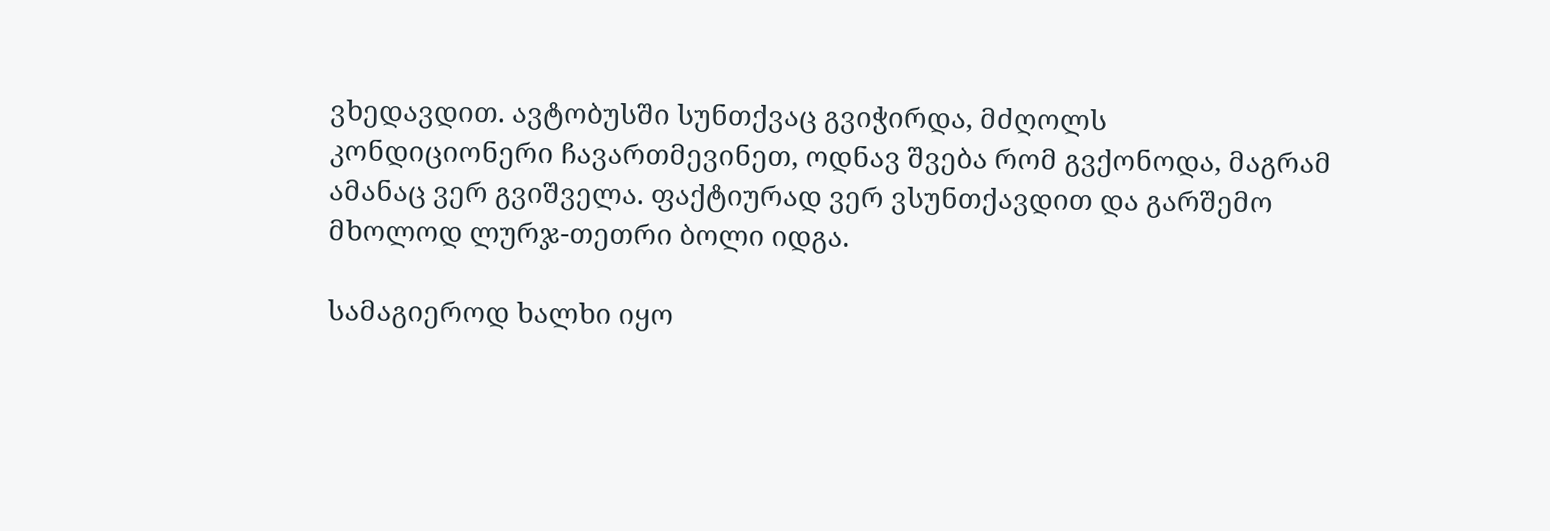ვხედავდით. ავტობუსში სუნთქვაც გვიჭირდა, მძღოლს კონდიციონერი ჩავართმევინეთ, ოდნავ შვება რომ გვქონოდა, მაგრამ ამანაც ვერ გვიშველა. ფაქტიურად ვერ ვსუნთქავდით და გარშემო მხოლოდ ლურჯ-თეთრი ბოლი იდგა.

სამაგიეროდ ხალხი იყო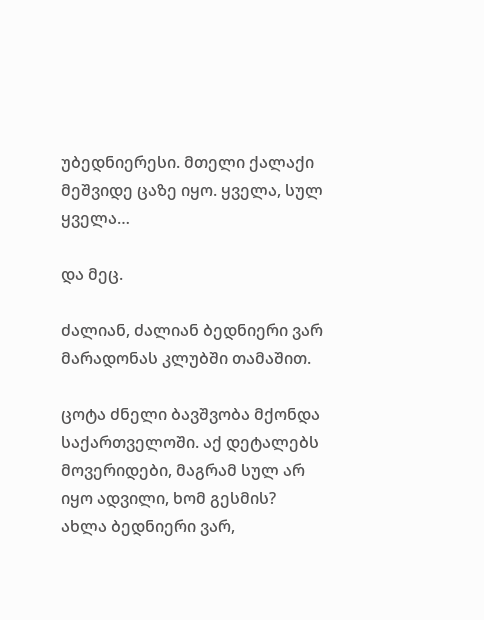უბედნიერესი. მთელი ქალაქი მეშვიდე ცაზე იყო. ყველა, სულ ყველა…

და მეც.

ძალიან, ძალიან ბედნიერი ვარ მარადონას კლუბში თამაშით.

ცოტა ძნელი ბავშვობა მქონდა საქართველოში. აქ დეტალებს მოვერიდები, მაგრამ სულ არ იყო ადვილი, ხომ გესმის? ახლა ბედნიერი ვარ,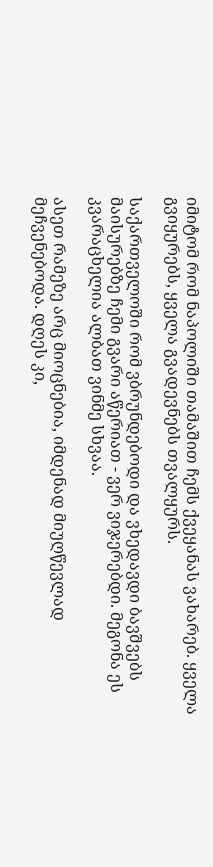იმიტომ რომ ნაპოლიში თამაშით ჩემს ქვეყანას ვახარებ. ყველა გვიყურებს, ყველა გვადევნებს თვალყურს.

საქართველოში რომ ვბრუნდებოდი და ვხედავდი ბავშვებს მაისურებზე ჩემი გვარი აწერიათ - ვერ ვიჯერებდი. მეგონა ეს კვარაცხელია ალბათ ვინმე სხვაა.

ასეთ რამეზე არც მიოცნებია, იმდენად მიუღწევლად მეჩვენებოდა. დღეს კი,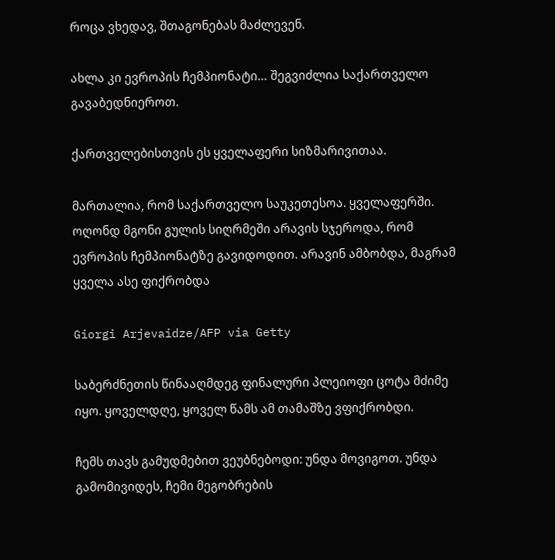როცა ვხედავ, შთაგონებას მაძლევენ.

ახლა კი ევროპის ჩემპიონატი… შეგვიძლია საქართველო გავაბედნიეროთ.

ქართველებისთვის ეს ყველაფერი სიზმარივითაა.

მართალია, რომ საქართველო საუკეთესოა. ყველაფერში. ოღონდ მგონი გულის სიღრმეში არავის სჯეროდა, რომ ევროპის ჩემპიონატზე გავიდოდით. არავინ ამბობდა, მაგრამ ყველა ასე ფიქრობდა

Giorgi Arjevaidze/AFP via Getty

საბერძნეთის წინააღმდეგ ფინალური პლეიოფი ცოტა მძიმე იყო. ყოველდღე, ყოველ წამს ამ თამაშზე ვფიქრობდი.

ჩემს თავს გამუდმებით ვეუბნებოდი: უნდა მოვიგოთ. უნდა გამომივიდეს, ჩემი მეგობრების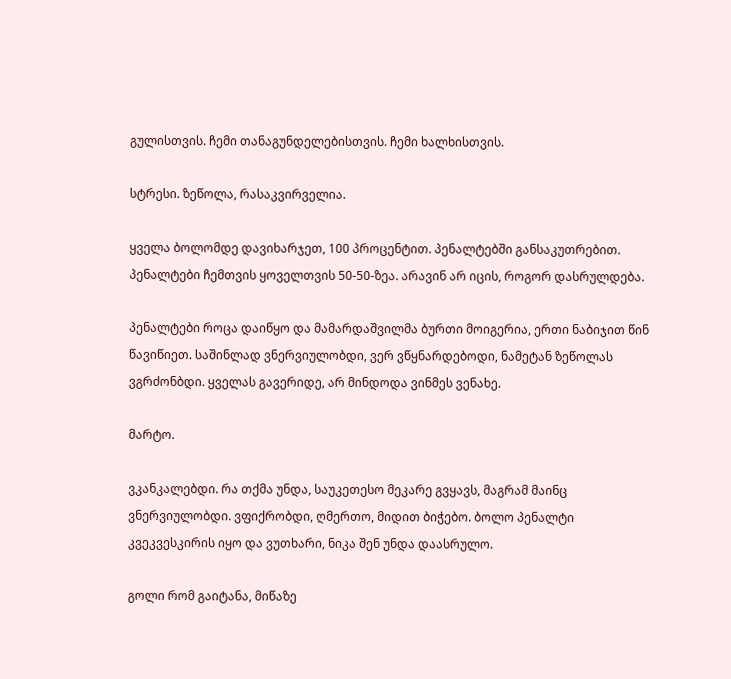გულისთვის. ჩემი თანაგუნდელებისთვის. ჩემი ხალხისთვის.

სტრესი. ზეწოლა, რასაკვირველია.

ყველა ბოლომდე დავიხარჯეთ, 100 პროცენტით. პენალტებში განსაკუთრებით. პენალტები ჩემთვის ყოველთვის 50-50-ზეა. არავინ არ იცის, როგორ დასრულდება.

პენალტები როცა დაიწყო და მამარდაშვილმა ბურთი მოიგერია, ერთი ნაბიჯით წინ წავიწიეთ. საშინლად ვნერვიულობდი, ვერ ვწყნარდებოდი, ნამეტან ზეწოლას ვგრძონბდი. ყველას გავერიდე, არ მინდოდა ვინმეს ვენახე.

მარტო.

ვკანკალებდი. რა თქმა უნდა, საუკეთესო მეკარე გვყავს, მაგრამ მაინც ვნერვიულობდი. ვფიქრობდი, ღმერთო, მიდით ბიჭებო. ბოლო პენალტი კვეკვესკირის იყო და ვუთხარი, ნიკა შენ უნდა დაასრულო.

გოლი რომ გაიტანა, მიწაზე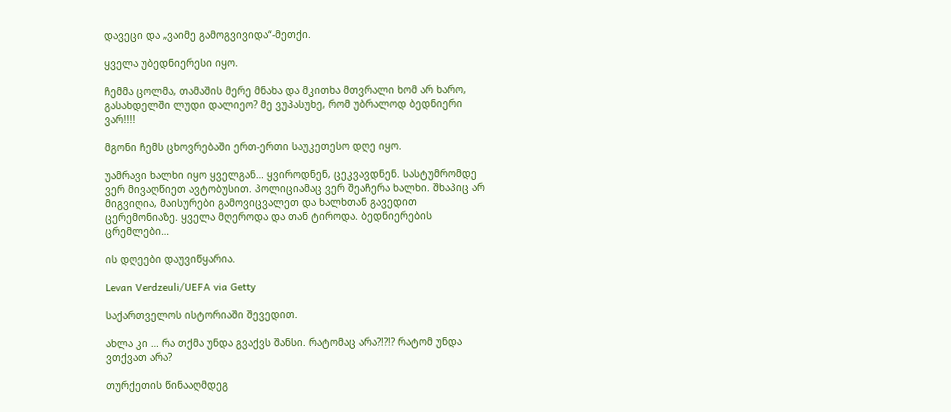დავეცი და „ვაიმე გამოგვივიდა“-მეთქი.

ყველა უბედნიერესი იყო.

ჩემმა ცოლმა, თამაშის მერე მნახა და მკითხა მთვრალი ხომ არ ხარო, გასახდელში ლუდი დალიეო? მე ვუპასუხე, რომ უბრალოდ ბედნიერი ვარ!!!!

მგონი ჩემს ცხოვრებაში ერთ-ერთი საუკეთესო დღე იყო.

უამრავი ხალხი იყო ყველგან… ყვიროდნენ, ცეკვავდნენ. სასტუმრომდე ვერ მივაღწიეთ ავტობუსით. პოლიციამაც ვერ შეაჩერა ხალხი. შხაპიც არ მიგვიღია, მაისურები გამოვიცვალეთ და ხალხთან გავედით ცერემონიაზე. ყველა მღეროდა და თან ტიროდა. ბედნიერების ცრემლები…

ის დღეები დაუვიწყარია.

Levan Verdzeuli/UEFA via Getty

საქართველოს ისტორიაში შევედით.

ახლა კი … რა თქმა უნდა გვაქვს შანსი. რატომაც არა?!?!? რატომ უნდა ვთქვათ არა?

თურქეთის წინააღმდეგ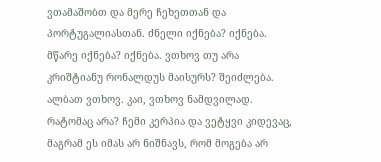ვთამაშობთ და მერე ჩეხეთთან და პორტუგალიასთან. ძნელი იქნება? იქნება. მწარე იქნება? იქნება. ვთხოვ თუ არა კრიშტიანუ რონალდუს მაისურს? შეიძლება. ალბათ ვთხოვ. კაი, ვთხოვ ნამდვილად. რატომაც არა? ჩემი კერპია და ვეტყვი კიდევაც, მაგრამ ეს იმას არ ნიშნავს, რომ მოგება არ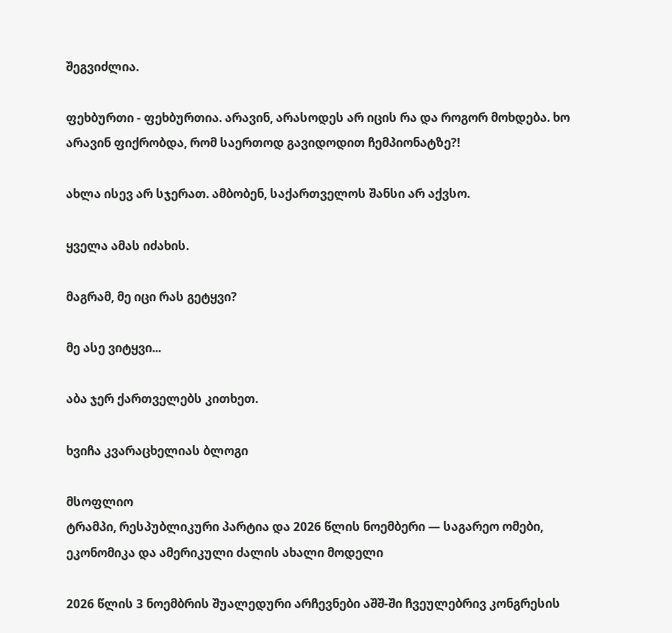შეგვიძლია.

ფეხბურთი - ფეხბურთია. არავინ, არასოდეს არ იცის რა და როგორ მოხდება. ხო არავინ ფიქრობდა, რომ საერთოდ გავიდოდით ჩემპიონატზე?!

ახლა ისევ არ სჯერათ. ამბობენ, საქართველოს შანსი არ აქვსო.

ყველა ამას იძახის.

მაგრამ, მე იცი რას გეტყვი?

მე ასე ვიტყვი...

აბა ჯერ ქართველებს კითხეთ.

ხვიჩა კვარაცხელიას ბლოგი

მსოფლიო
ტრამპი, რესპუბლიკური პარტია და 2026 წლის ნოემბერი — საგარეო ომები, ეკონომიკა და ამერიკული ძალის ახალი მოდელი

2026 წლის 3 ნოემბრის შუალედური არჩევნები აშშ-ში ჩვეულებრივ კონგრესის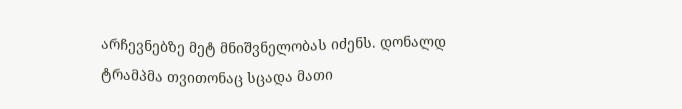არჩევნებზე მეტ მნიშვნელობას იძენს. დონალდ ტრამპმა თვითონაც სცადა მათი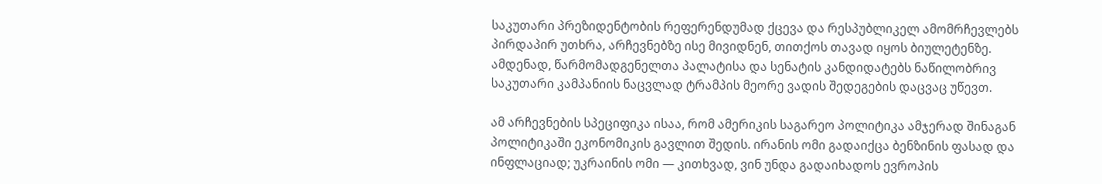საკუთარი პრეზიდენტობის რეფერენდუმად ქცევა და რესპუბლიკელ ამომრჩევლებს პირდაპირ უთხრა, არჩევნებზე ისე მივიდნენ, თითქოს თავად იყოს ბიულეტენზე. ამდენად, წარმომადგენელთა პალატისა და სენატის კანდიდატებს ნაწილობრივ საკუთარი კამპანიის ნაცვლად ტრამპის მეორე ვადის შედეგების დაცვაც უწევთ.

ამ არჩევნების სპეციფიკა ისაა, რომ ამერიკის საგარეო პოლიტიკა ამჯერად შინაგან პოლიტიკაში ეკონომიკის გავლით შედის. ირანის ომი გადაიქცა ბენზინის ფასად და ინფლაციად; უკრაინის ომი — კითხვად, ვინ უნდა გადაიხადოს ევროპის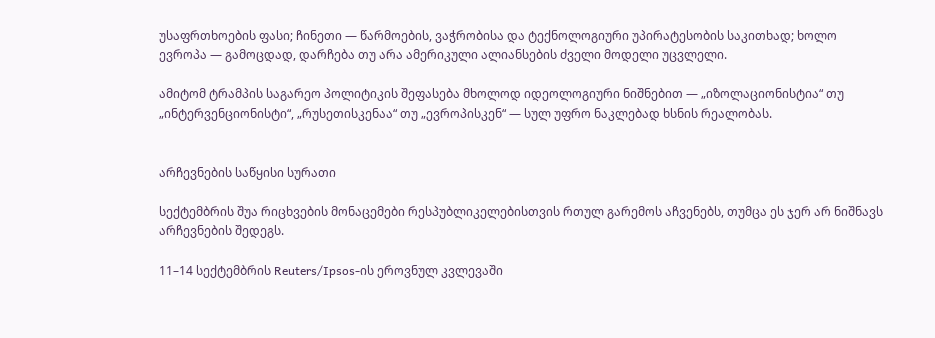უსაფრთხოების ფასი; ჩინეთი — წარმოების, ვაჭრობისა და ტექნოლოგიური უპირატესობის საკითხად; ხოლო ევროპა — გამოცდად, დარჩება თუ არა ამერიკული ალიანსების ძველი მოდელი უცვლელი.

ამიტომ ტრამპის საგარეო პოლიტიკის შეფასება მხოლოდ იდეოლოგიური ნიშნებით — „იზოლაციონისტია“ თუ „ინტერვენციონისტი“, „რუსეთისკენაა“ თუ „ევროპისკენ“ — სულ უფრო ნაკლებად ხსნის რეალობას.


არჩევნების საწყისი სურათი

სექტემბრის შუა რიცხვების მონაცემები რესპუბლიკელებისთვის რთულ გარემოს აჩვენებს, თუმცა ეს ჯერ არ ნიშნავს არჩევნების შედეგს.

11–14 სექტემბრის Reuters/Ipsos-ის ეროვნულ კვლევაში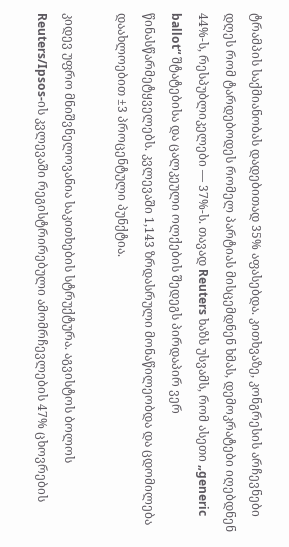ტრამპის საქმიანობას დადებითად 35% აფასებდა. კითხვაზე, კონგრესის არჩევნები დღეს რომ ტარდებოდეს რომელ პარტიას მისცემდნენ ხმას, დემოკრატები იღებდნენ 44%-ს, რესპუბლიკელები — 37%-ს. თავად Reuters ხაზს უსვამს, რომ ასეთი „generic ballot“ შტატებისა და ცალკეული ოლქების შედეგს პირდაპირ ვერ წინასწარმეტყველებს. კვლევაში 1,143 ზრდასრული მონაწილეობდა და ცდომილება დაახლოებით ±3 პროცენტული პუნქტია.

კიდევ უფრო მნიშვნელოვანია საკითხების სტრუქტურა. აგვისტოს ბოლოს Reuters/Ipsos-ის კვლევაში რეგისტრირებული ამომრჩევლების 47% ცხოვრების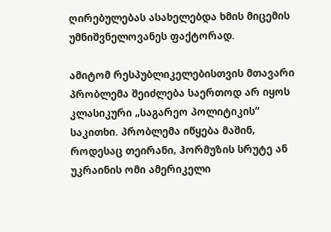ღირებულებას ასახელებდა ხმის მიცემის უმნიშვნელოვანეს ფაქტორად.

ამიტომ რესპუბლიკელებისთვის მთავარი პრობლემა შეიძლება საერთოდ არ იყოს კლასიკური „საგარეო პოლიტიკის“ საკითხი. პრობლემა იწყება მაშინ, როდესაც თეირანი, ჰორმუზის სრუტე ან უკრაინის ომი ამერიკელი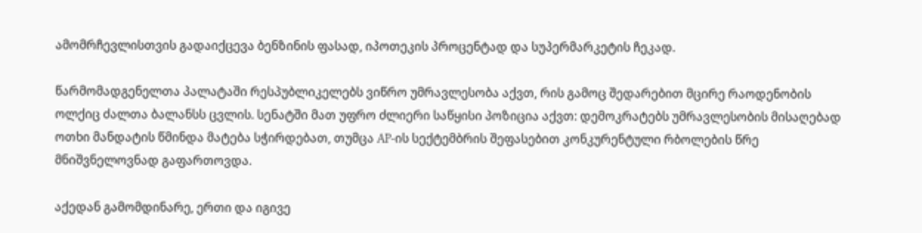ამომრჩევლისთვის გადაიქცევა ბენზინის ფასად, იპოთეკის პროცენტად და სუპერმარკეტის ჩეკად.

წარმომადგენელთა პალატაში რესპუბლიკელებს ვიწრო უმრავლესობა აქვთ, რის გამოც შედარებით მცირე რაოდენობის ოლქიც ძალთა ბალანსს ცვლის. სენატში მათ უფრო ძლიერი საწყისი პოზიცია აქვთ: დემოკრატებს უმრავლესობის მისაღებად ოთხი მანდატის წმინდა მატება სჭირდებათ, თუმცა AP-ის სექტემბრის შეფასებით კონკურენტული რბოლების წრე მნიშვნელოვნად გაფართოვდა.

აქედან გამომდინარე, ერთი და იგივე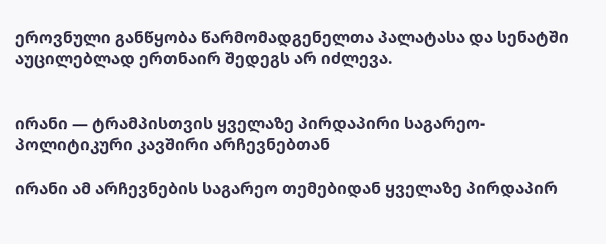ეროვნული განწყობა წარმომადგენელთა პალატასა და სენატში აუცილებლად ერთნაირ შედეგს არ იძლევა.


ირანი — ტრამპისთვის ყველაზე პირდაპირი საგარეო-პოლიტიკური კავშირი არჩევნებთან

ირანი ამ არჩევნების საგარეო თემებიდან ყველაზე პირდაპირ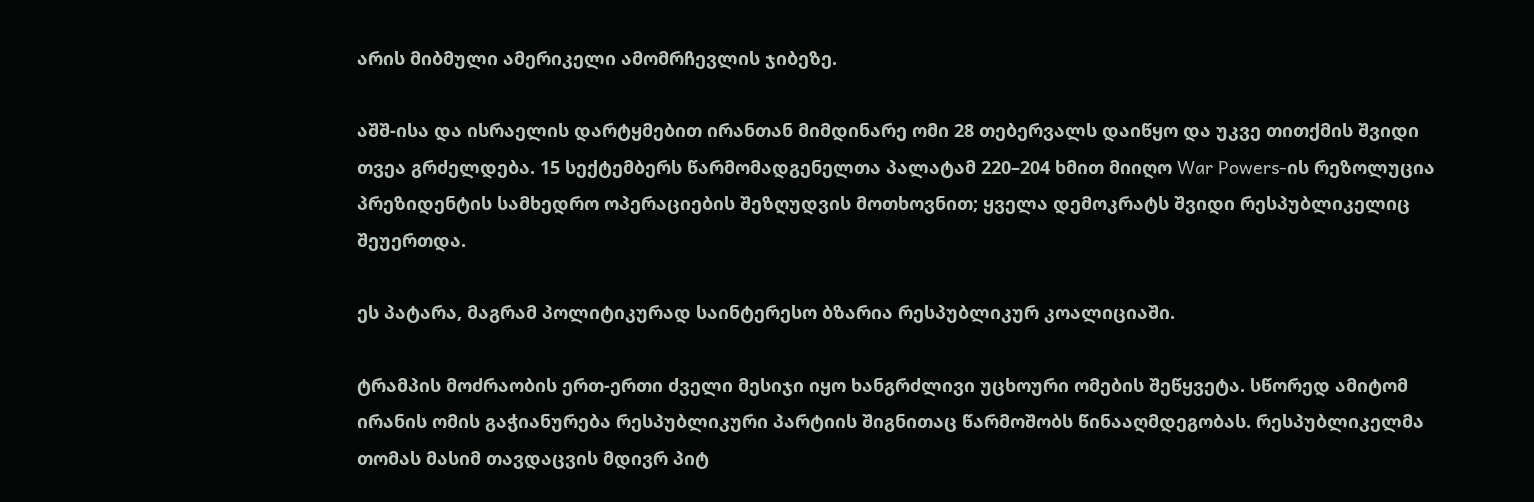არის მიბმული ამერიკელი ამომრჩევლის ჯიბეზე.

აშშ-ისა და ისრაელის დარტყმებით ირანთან მიმდინარე ომი 28 თებერვალს დაიწყო და უკვე თითქმის შვიდი თვეა გრძელდება. 15 სექტემბერს წარმომადგენელთა პალატამ 220–204 ხმით მიიღო War Powers-ის რეზოლუცია პრეზიდენტის სამხედრო ოპერაციების შეზღუდვის მოთხოვნით; ყველა დემოკრატს შვიდი რესპუბლიკელიც შეუერთდა.

ეს პატარა, მაგრამ პოლიტიკურად საინტერესო ბზარია რესპუბლიკურ კოალიციაში.

ტრამპის მოძრაობის ერთ-ერთი ძველი მესიჯი იყო ხანგრძლივი უცხოური ომების შეწყვეტა. სწორედ ამიტომ ირანის ომის გაჭიანურება რესპუბლიკური პარტიის შიგნითაც წარმოშობს წინააღმდეგობას. რესპუბლიკელმა თომას მასიმ თავდაცვის მდივრ პიტ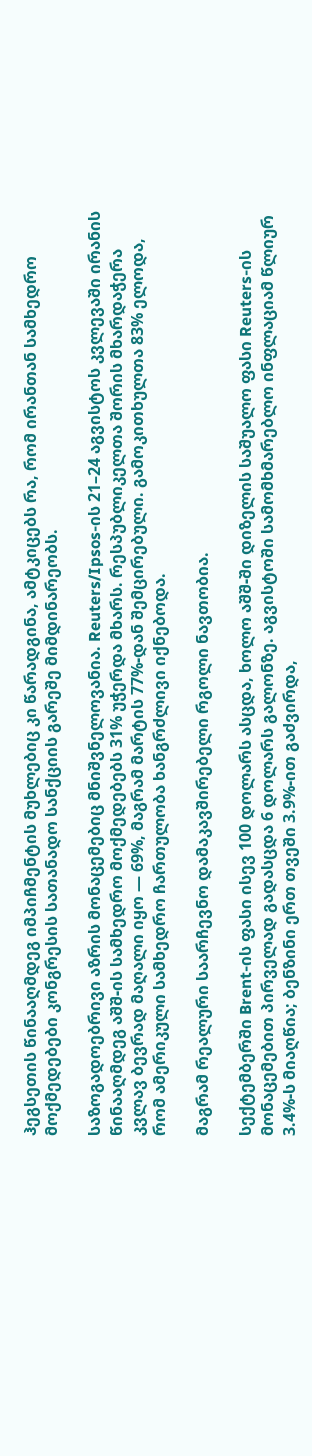ჰეგსეთის წინააღმდეგ იმპიჩმენტის მუხლებიც კი წარადგინა, ამტკიცებს რა, რომ ირანთან სამხედრო მოქმედებები კონგრესის სათანადო სანქციის გარეშე მიმდინარეობს.

საზოგადოებრივი აზრის მონაცემებიც მნიშვნელოვანია. Reuters/Ipsos-ის 21–24 აგვისტოს კვლევაში ირანის წინააღმდეგ აშშ-ის სამხედრო მოქმედებებს 31% უჭერდა მხარს. რესპუბლიკელთა შორის მხარდაჭერა კვლავ ბევრად მაღალი იყო — 69%, მაგრამ მარტის 77%-დან შემცირებული. გამოკითხულთა 83% ელოდა, რომ ამერიკული სამხედრო ჩართულობა ხანგრძლივი იქნებოდა.

მაგრამ რეალური საარჩევნო დამაკავშირებელი რგოლი ნავთობია.

სექტემბერში Brent-ის ფასი ისევ 100 დოლარს ასცდა, ხოლო აშშ-ში დიზელის საშუალო ფასი Reuters-ის მონაცემებით პირველად გადასცდა 6 დოლარს გალონზე. აგვისტოში სამომხმარებლო ინფლაციამ წლიურ 3.4%-ს მიაღწია; ბენზინი ერთ თვეში 3.9%-ით გაძვირდა,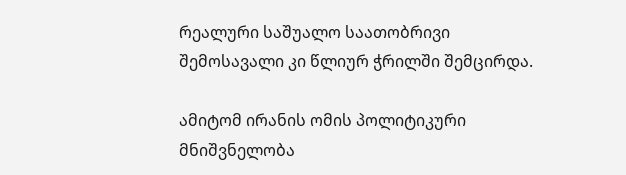რეალური საშუალო საათობრივი შემოსავალი კი წლიურ ჭრილში შემცირდა.

ამიტომ ირანის ომის პოლიტიკური მნიშვნელობა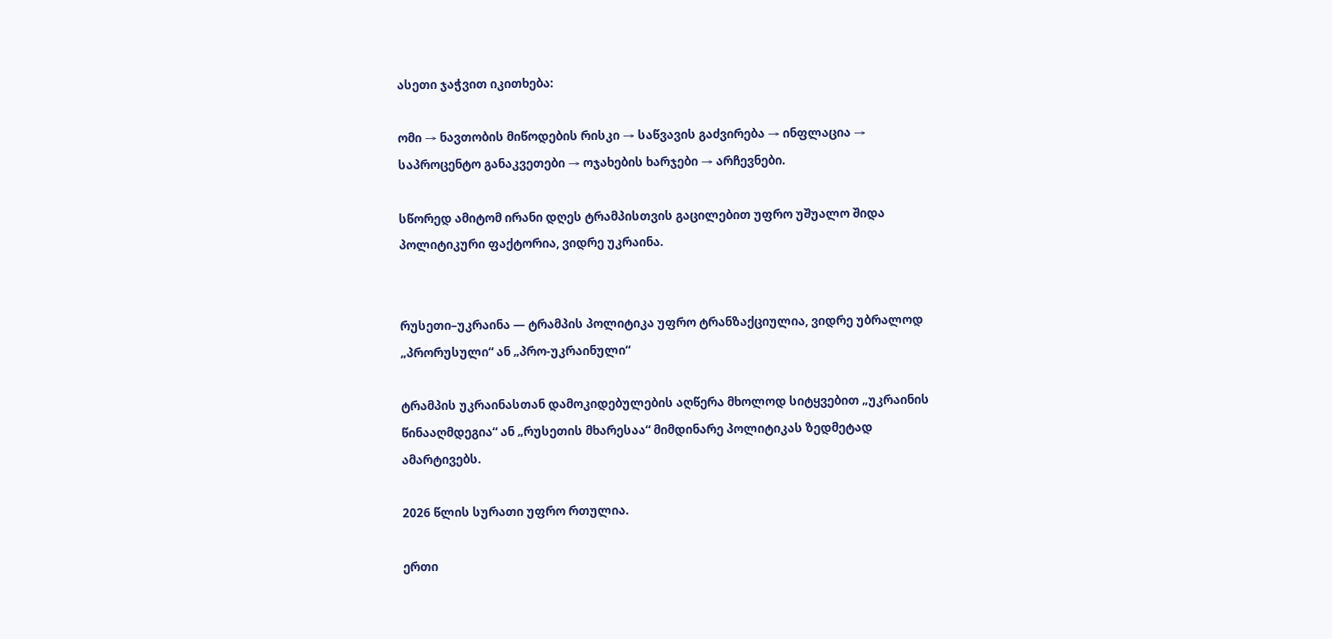ასეთი ჯაჭვით იკითხება:

ომი → ნავთობის მიწოდების რისკი → საწვავის გაძვირება → ინფლაცია → საპროცენტო განაკვეთები → ოჯახების ხარჯები → არჩევნები.

სწორედ ამიტომ ირანი დღეს ტრამპისთვის გაცილებით უფრო უშუალო შიდა პოლიტიკური ფაქტორია, ვიდრე უკრაინა.


რუსეთი–უკრაინა — ტრამპის პოლიტიკა უფრო ტრანზაქციულია, ვიდრე უბრალოდ „პრორუსული“ ან „პრო-უკრაინული“

ტრამპის უკრაინასთან დამოკიდებულების აღწერა მხოლოდ სიტყვებით „უკრაინის წინააღმდეგია“ ან „რუსეთის მხარესაა“ მიმდინარე პოლიტიკას ზედმეტად ამარტივებს.

2026 წლის სურათი უფრო რთულია.

ერთი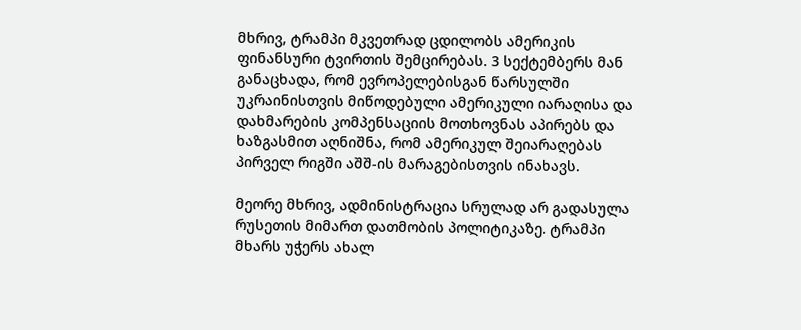მხრივ, ტრამპი მკვეთრად ცდილობს ამერიკის ფინანსური ტვირთის შემცირებას. 3 სექტემბერს მან განაცხადა, რომ ევროპელებისგან წარსულში უკრაინისთვის მიწოდებული ამერიკული იარაღისა და დახმარების კომპენსაციის მოთხოვნას აპირებს და ხაზგასმით აღნიშნა, რომ ამერიკულ შეიარაღებას პირველ რიგში აშშ-ის მარაგებისთვის ინახავს.

მეორე მხრივ, ადმინისტრაცია სრულად არ გადასულა რუსეთის მიმართ დათმობის პოლიტიკაზე. ტრამპი მხარს უჭერს ახალ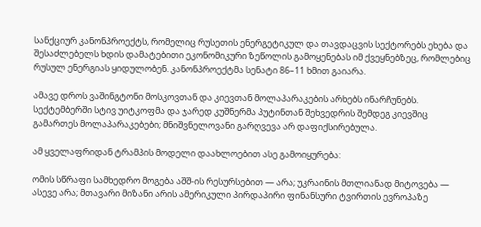სანქციურ კანონპროექტს, რომელიც რუსეთის ენერგეტიკულ და თავდაცვის სექტორებს ეხება და შესაძლებელს ხდის დამატებითი ეკონომიკური ზეწოლის გამოყენებას იმ ქვეყნებზეც, რომლებიც რუსულ ენერგიას ყიდულობენ. კანონპროექტმა სენატი 86–11 ხმით გაიარა.

ამავე დროს ვაშინგტონი მოსკოვთან და კიევთან მოლაპარაკების არხებს ინარჩუნებს. სექტემბერში სტივ უიტკოფმა და ჯარედ კუშნერმა პუტინთან შეხვედრის შემდეგ კიევშიც გამართეს მოლაპარაკებები; მნიშვნელოვანი გარღვევა არ დაფიქსირებულა.

ამ ყველაფრიდან ტრამპის მოდელი დაახლოებით ასე გამოიყურება:

ომის სწრაფი სამხედრო მოგება აშშ-ის რესურსებით — არა; უკრაინის მთლიანად მიტოვება — ასევე არა; მთავარი მიზანი არის ამერიკული პირდაპირი ფინანსური ტვირთის ევროპაზე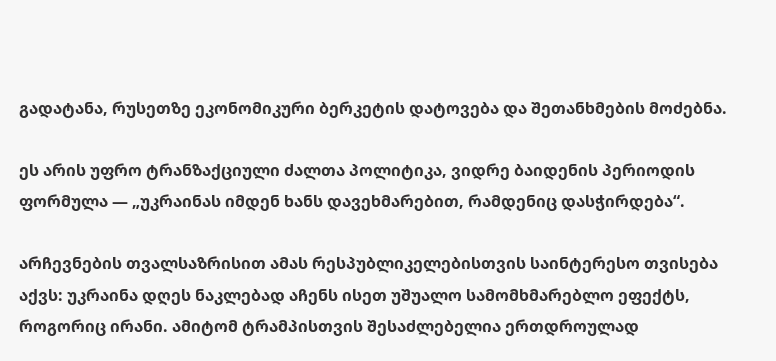გადატანა, რუსეთზე ეკონომიკური ბერკეტის დატოვება და შეთანხმების მოძებნა.

ეს არის უფრო ტრანზაქციული ძალთა პოლიტიკა, ვიდრე ბაიდენის პერიოდის ფორმულა — „უკრაინას იმდენ ხანს დავეხმარებით, რამდენიც დასჭირდება“.

არჩევნების თვალსაზრისით ამას რესპუბლიკელებისთვის საინტერესო თვისება აქვს: უკრაინა დღეს ნაკლებად აჩენს ისეთ უშუალო სამომხმარებლო ეფექტს, როგორიც ირანი. ამიტომ ტრამპისთვის შესაძლებელია ერთდროულად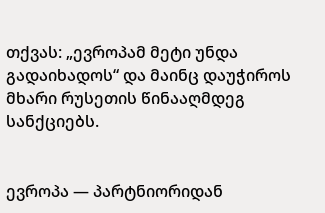თქვას: „ევროპამ მეტი უნდა გადაიხადოს“ და მაინც დაუჭიროს მხარი რუსეთის წინააღმდეგ სანქციებს.


ევროპა — პარტნიორიდან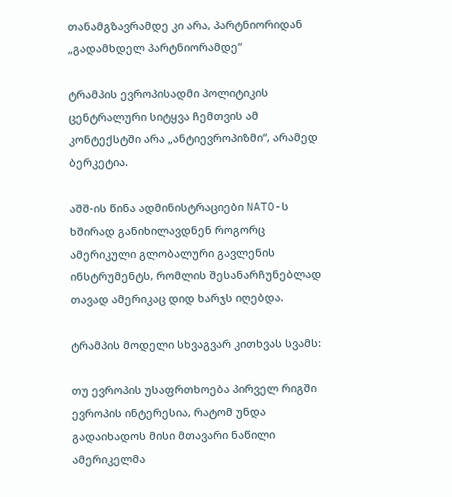თანამგზავრამდე კი არა, პარტნიორიდან „გადამხდელ პარტნიორამდე“

ტრამპის ევროპისადმი პოლიტიკის ცენტრალური სიტყვა ჩემთვის ამ კონტექსტში არა „ანტიევროპიზმი“, არამედ ბერკეტია.

აშშ-ის წინა ადმინისტრაციები NATO-ს ხშირად განიხილავდნენ როგორც ამერიკული გლობალური გავლენის ინსტრუმენტს, რომლის შესანარჩუნებლად თავად ამერიკაც დიდ ხარჯს იღებდა.

ტრამპის მოდელი სხვაგვარ კითხვას სვამს:

თუ ევროპის უსაფრთხოება პირველ რიგში ევროპის ინტერესია, რატომ უნდა გადაიხადოს მისი მთავარი ნაწილი ამერიკელმა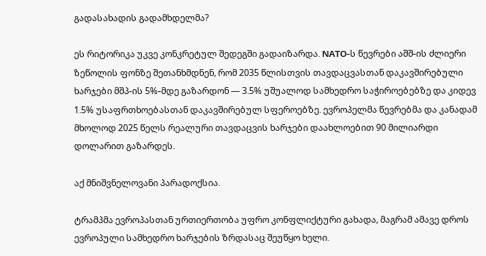გადასახადის გადამხდელმა?

ეს რიტორიკა უკვე კონკრეტულ შედეგში გადაიზარდა. NATO-ს წევრები აშშ-ის ძლიერი ზეწოლის ფონზე შეთანხმდნენ, რომ 2035 წლისთვის თავდაცვასთან დაკავშირებული ხარჯები მშპ-ის 5%-მდე გაზარდონ — 3.5% უშუალოდ სამხედრო საჭიროებებზე და კიდევ 1.5% უსაფრთხოებასთან დაკავშირებულ სფეროებზე. ევროპელმა წევრებმა და კანადამ მხოლოდ 2025 წელს რეალური თავდაცვის ხარჯები დაახლოებით 90 მილიარდი დოლარით გაზარდეს.

აქ მნიშვნელოვანი პარადოქსია.

ტრამპმა ევროპასთან ურთიერთობა უფრო კონფლიქტური გახადა, მაგრამ ამავე დროს ევროპული სამხედრო ხარჯების ზრდასაც შეუწყო ხელი.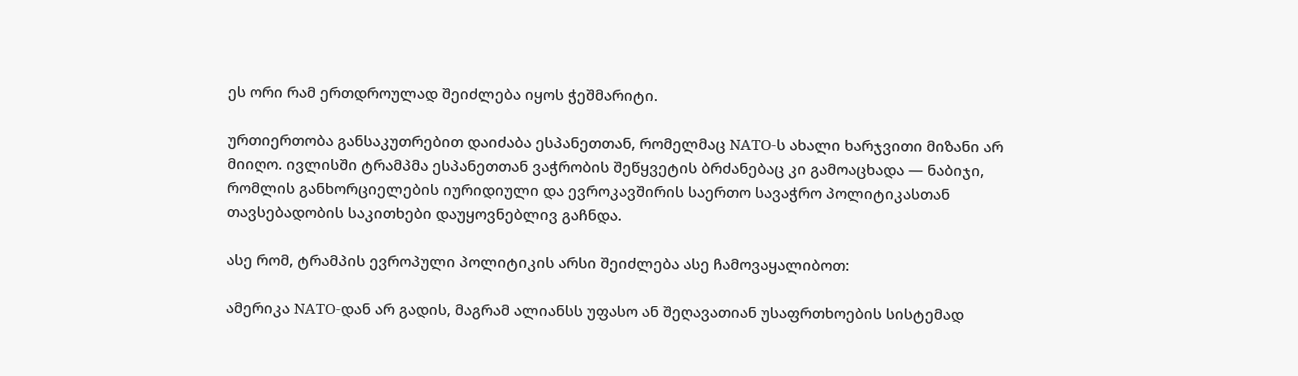ეს ორი რამ ერთდროულად შეიძლება იყოს ჭეშმარიტი.

ურთიერთობა განსაკუთრებით დაიძაბა ესპანეთთან, რომელმაც NATO-ს ახალი ხარჯვითი მიზანი არ მიიღო. ივლისში ტრამპმა ესპანეთთან ვაჭრობის შეწყვეტის ბრძანებაც კი გამოაცხადა — ნაბიჯი, რომლის განხორციელების იურიდიული და ევროკავშირის საერთო სავაჭრო პოლიტიკასთან თავსებადობის საკითხები დაუყოვნებლივ გაჩნდა.

ასე რომ, ტრამპის ევროპული პოლიტიკის არსი შეიძლება ასე ჩამოვაყალიბოთ:

ამერიკა NATO-დან არ გადის, მაგრამ ალიანსს უფასო ან შეღავათიან უსაფრთხოების სისტემად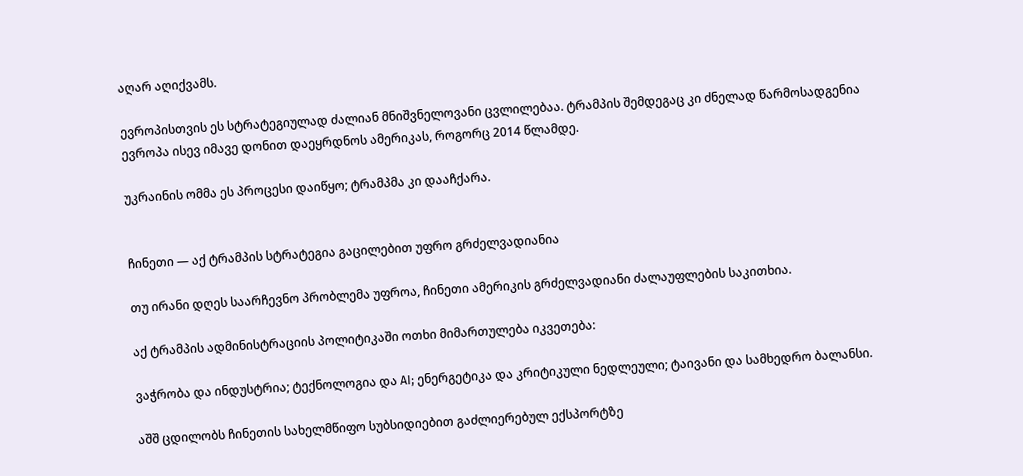აღარ აღიქვამს.

ევროპისთვის ეს სტრატეგიულად ძალიან მნიშვნელოვანი ცვლილებაა. ტრამპის შემდეგაც კი ძნელად წარმოსადგენია ევროპა ისევ იმავე დონით დაეყრდნოს ამერიკას, როგორც 2014 წლამდე.

უკრაინის ომმა ეს პროცესი დაიწყო; ტრამპმა კი დააჩქარა.


ჩინეთი — აქ ტრამპის სტრატეგია გაცილებით უფრო გრძელვადიანია

თუ ირანი დღეს საარჩევნო პრობლემა უფროა, ჩინეთი ამერიკის გრძელვადიანი ძალაუფლების საკითხია.

აქ ტრამპის ადმინისტრაციის პოლიტიკაში ოთხი მიმართულება იკვეთება:

ვაჭრობა და ინდუსტრია; ტექნოლოგია და AI; ენერგეტიკა და კრიტიკული ნედლეული; ტაივანი და სამხედრო ბალანსი.

აშშ ცდილობს ჩინეთის სახელმწიფო სუბსიდიებით გაძლიერებულ ექსპორტზე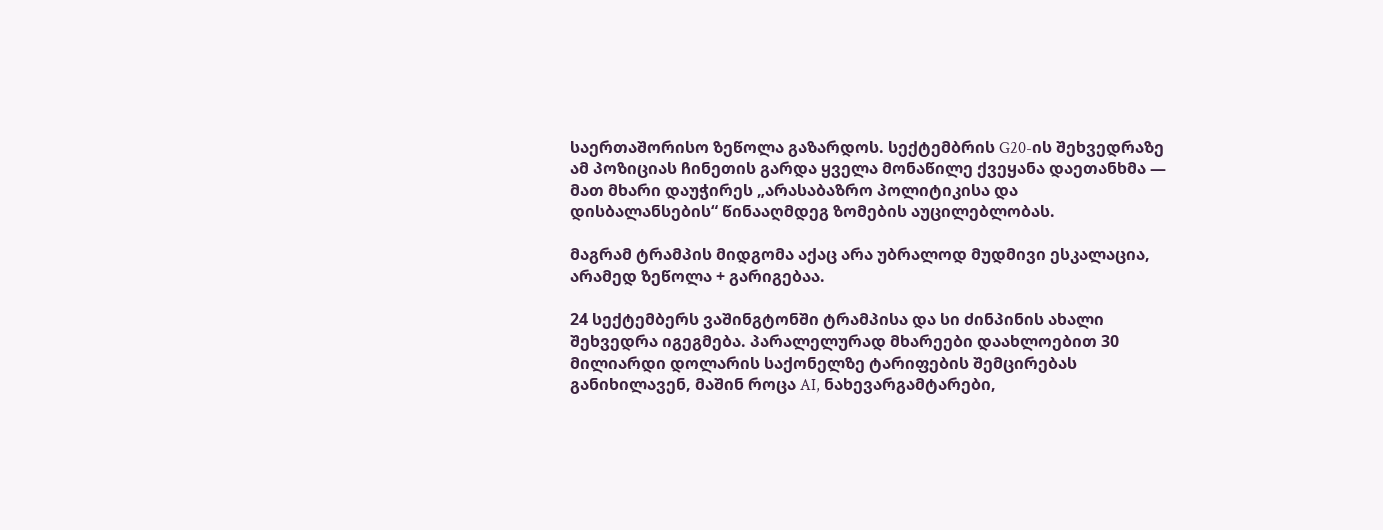საერთაშორისო ზეწოლა გაზარდოს. სექტემბრის G20-ის შეხვედრაზე ამ პოზიციას ჩინეთის გარდა ყველა მონაწილე ქვეყანა დაეთანხმა — მათ მხარი დაუჭირეს „არასაბაზრო პოლიტიკისა და დისბალანსების“ წინააღმდეგ ზომების აუცილებლობას.

მაგრამ ტრამპის მიდგომა აქაც არა უბრალოდ მუდმივი ესკალაცია, არამედ ზეწოლა + გარიგებაა.

24 სექტემბერს ვაშინგტონში ტრამპისა და სი ძინპინის ახალი შეხვედრა იგეგმება. პარალელურად მხარეები დაახლოებით 30 მილიარდი დოლარის საქონელზე ტარიფების შემცირებას განიხილავენ, მაშინ როცა AI, ნახევარგამტარები,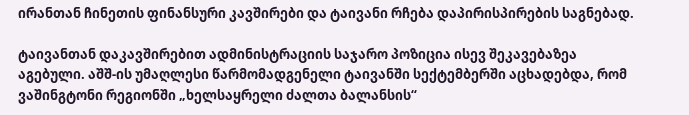ირანთან ჩინეთის ფინანსური კავშირები და ტაივანი რჩება დაპირისპირების საგნებად.

ტაივანთან დაკავშირებით ადმინისტრაციის საჯარო პოზიცია ისევ შეკავებაზეა აგებული. აშშ-ის უმაღლესი წარმომადგენელი ტაივანში სექტემბერში აცხადებდა, რომ ვაშინგტონი რეგიონში „ხელსაყრელი ძალთა ბალანსის“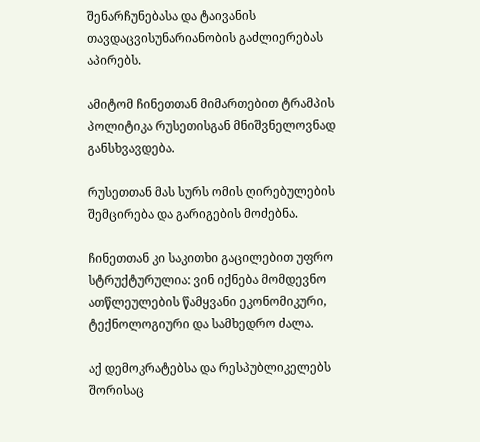შენარჩუნებასა და ტაივანის თავდაცვისუნარიანობის გაძლიერებას აპირებს.

ამიტომ ჩინეთთან მიმართებით ტრამპის პოლიტიკა რუსეთისგან მნიშვნელოვნად განსხვავდება.

რუსეთთან მას სურს ომის ღირებულების შემცირება და გარიგების მოძებნა.

ჩინეთთან კი საკითხი გაცილებით უფრო სტრუქტურულია: ვინ იქნება მომდევნო ათწლეულების წამყვანი ეკონომიკური, ტექნოლოგიური და სამხედრო ძალა.

აქ დემოკრატებსა და რესპუბლიკელებს შორისაც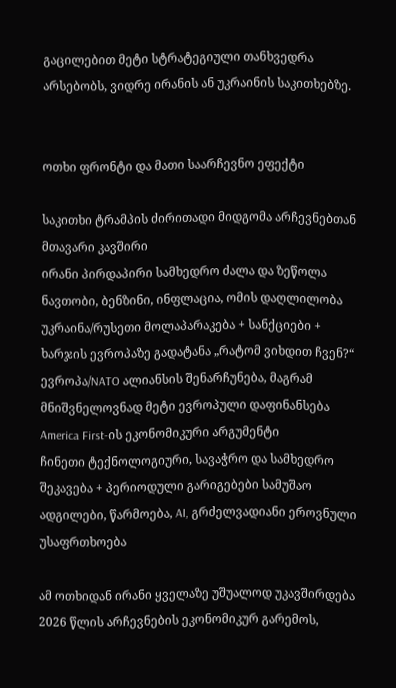გაცილებით მეტი სტრატეგიული თანხვედრა არსებობს, ვიდრე ირანის ან უკრაინის საკითხებზე.


ოთხი ფრონტი და მათი საარჩევნო ეფექტი

საკითხი ტრამპის ძირითადი მიდგომა არჩევნებთან მთავარი კავშირი
ირანი პირდაპირი სამხედრო ძალა და ზეწოლა ნავთობი, ბენზინი, ინფლაცია, ომის დაღლილობა
უკრაინა/რუსეთი მოლაპარაკება + სანქციები + ხარჯის ევროპაზე გადატანა „რატომ ვიხდით ჩვენ?“
ევროპა/NATO ალიანსის შენარჩუნება, მაგრამ მნიშვნელოვნად მეტი ევროპული დაფინანსება America First-ის ეკონომიკური არგუმენტი
ჩინეთი ტექნოლოგიური, სავაჭრო და სამხედრო შეკავება + პერიოდული გარიგებები სამუშაო ადგილები, წარმოება, AI, გრძელვადიანი ეროვნული უსაფრთხოება

ამ ოთხიდან ირანი ყველაზე უშუალოდ უკავშირდება 2026 წლის არჩევნების ეკონომიკურ გარემოს,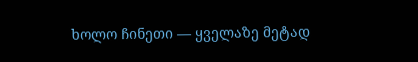ხოლო ჩინეთი — ყველაზე მეტად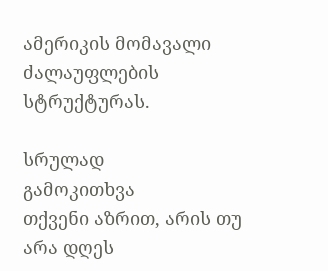ამერიკის მომავალი ძალაუფლების სტრუქტურას.

სრულად
გამოკითხვა
თქვენი აზრით, არის თუ არა დღეს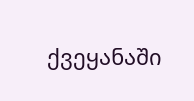ქვეყანაში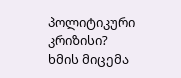პოლიტიკური კრიზისი?
ხმის მიცემა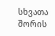სხვათა შორის